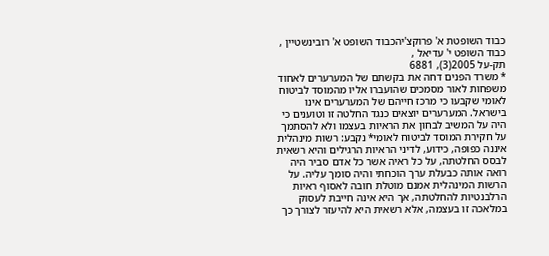כבוד השופטת א' פרוקצ'יהכבוד השופט א' רובינשטיין , כבוד השופט י' עדיאל ,
תק-על 2005(3), 6881
* משרד הפנים דחה את בקשתם של המערערים לאחוד משפחות לאור מסמכים שהועברו אליו מהמוסד לביטוח לאומי שקבעו כי מרכז חייהם של המערערים אינו בישראל. המערערים יוצאים כנגד החלטה זו וטוענים כי היה על המשיב לבחון את הראיות בעצמו ולא להסתמך על חקירת המוסד לביטוח לאומי* נקבע: רשות מינהלית איננה כפופה, כידוע, לדיני הראיות הרגילים והיא רשאית לבסס החלטתה, על כל ראיה אשר כל אדם סביר היה רואה אותה כבעלת ערך הוכחתי והיה סומך עליה. על הרשות המינהלית אמנם מוטלת חובה לאסוף ראיות הרלבנטיות להחלטתה, אך היא אינה חייבת לעסוק במלאכה זו בעצמה, אלא רשאית היא להיעזר לצורך כך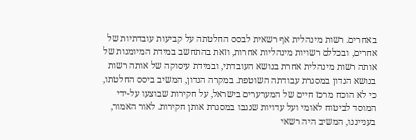באחרים. רשות מינהלית אף רשאית לבסס החלטתה על קביעות עובדתיות של אחרים, ובכללם רשויות מינהליות אחרות, וזאת בהתחשב במידת המיומנות של אותה רשות מינהלית אחרת בנושא העובדתי, ובמידת עיסוקה של אותה רשות בנושא הנדון במסגרת עבודתה השוטפת. במקרה הנדון, המשיב ביסס החלטתו, כי לא הוכח מרכז חיים של המערערים בישראל, על חקירות שבוצעו על-ידי המוסד לביטוח לאומי ועל עדויות שנגבו במסגרת אותן חקירות. לאור האמור, בענייננו, המשיב היה רשאי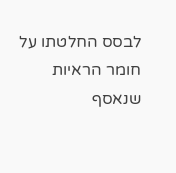לבסס החלטתו על חומר הראיות שנאסף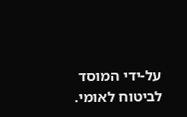על-ידי המוסד לביטוח לאומי.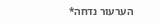הערעור נדחה*